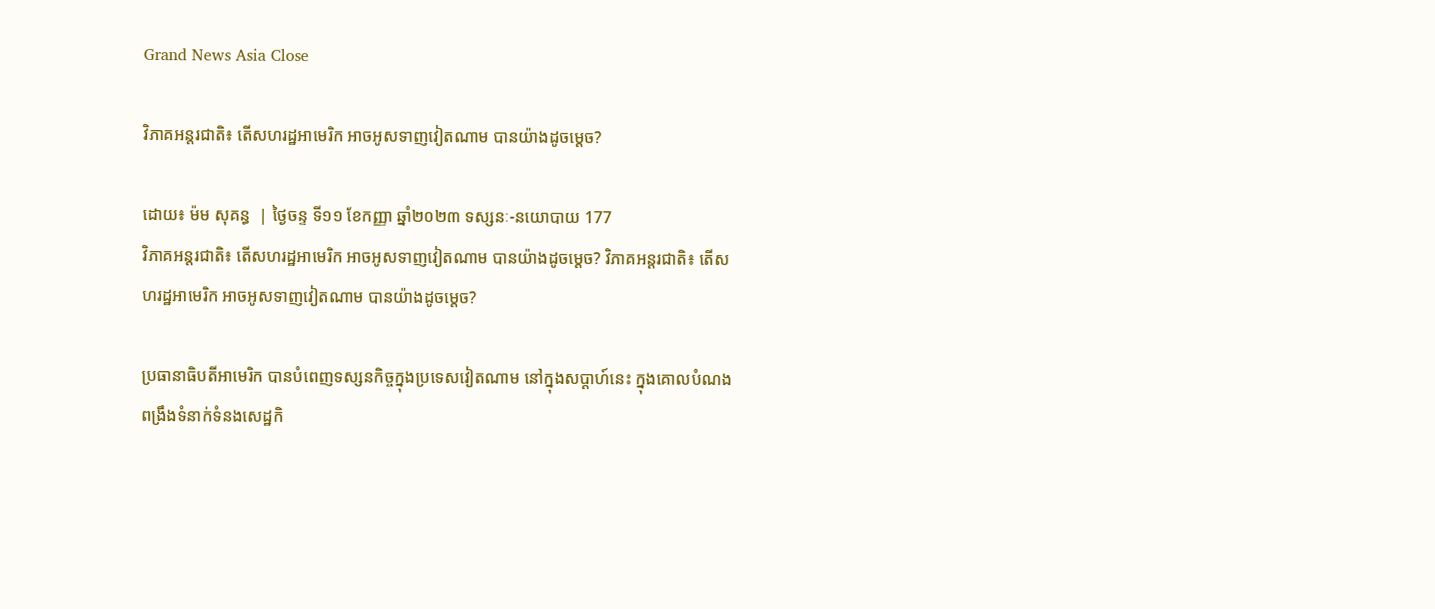Grand News Asia Close

វិភាគអន្តរជាតិ៖ តើសហរដ្ឋអាមេរិក អាចអូសទាញវៀតណាម បានយ៉ាងដូចម្ដេច?

ដោយ៖ ម៉ម សុគន្ធ  | ថ្ងៃចន្ទ ទី១១ ខែកញ្ញា ឆ្នាំ២០២៣ ទស្សនៈ-នយោបាយ 177
វិភាគអន្តរជាតិ៖ តើសហរដ្ឋអាមេរិក អាចអូសទាញវៀតណាម បានយ៉ាងដូចម្ដេច? វិភាគអន្តរជាតិ៖ តើសហរដ្ឋអាមេរិក អាចអូសទាញវៀតណាម បានយ៉ាងដូចម្ដេច?

ប្រធានាធិបតីអាមេរិក បានបំពេញទស្សនកិច្ចក្នុងប្រទេសវៀតណាម នៅក្នុងសប្ដាហ៍នេះ ក្នុងគោលបំណងពង្រឹងទំនាក់ទំនងសេដ្ឋកិ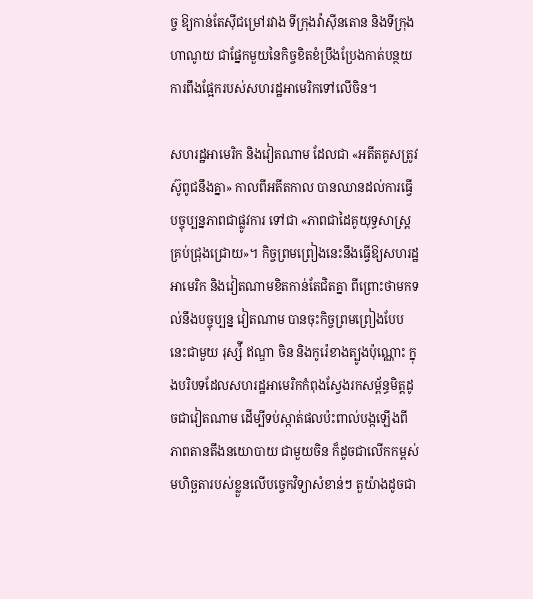ច្ច ឱ្យកាន់តែស៊ីជម្រៅរវាង ទីក្រុងវ៉ាស៊ីនតោន និងទីក្រុងហាណូយ ជាផ្នែកមួយនៃកិច្ចខិតខំប្រឹងប្រែងកាត់បន្ថយការពឹងផ្អែករបស់សហរដ្ឋអាមេរិកទៅលើចិន។

សហរដ្ឋអាមេរិក និងវៀតណាម ដែលជា «អតីតគូសត្រូវស៊ូពូជនឹងគ្នា» កាលពីអតីតកាល បានឈានដល់ការធ្វើបច្ចុប្បន្នភាពជាផ្លូវការ ទៅជា «ភាពជាដៃគូយុទ្ធសាស្ត្រ គ្រប់ជ្រុងជ្រោយ»។ កិច្ចព្រមព្រៀងនេះនឹងធ្វើឱ្យសហរដ្ឋអាមេរិក និងវៀតណាមខិតកាន់តែជិតគ្នា ពីព្រោះថាមកទល់នឹងបច្ចុប្បន្ន វៀតណាម បានចុះកិច្ចព្រមព្រៀងបែបនេះជាមួយ រុស្ស៉ី ឥណ្ឌា ចិន និងកូរ៉េខាងត្បូងប៉ុណ្ណោះ ក្នុងបរិបទដែលសហរដ្ឋអាមេរិកកំពុងស្វែងរកសម្ព័ន្ធមិត្តដូចជាវៀតណាម ដើម្បីទប់ស្កាត់ផលប៉ះពាល់បង្កឡើងពីភាពតានតឹងនយោបាយ ជាមួយចិន ក៏ដូចជាលើកកម្ពស់មហិច្ឆតារបស់ខ្លួនលើបច្ចេកវិទ្យាសំខាន់ៗ តួយ៉ាងដូចជា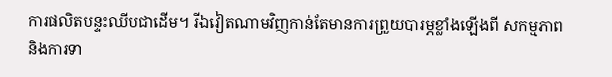ការផលិតបន្ទះឈីបជាដើម។ រីឯវៀតណាមវិញកាន់តែមានការព្រួយបារម្ភខ្លាំងឡើងពី សកម្មភាព និងការទា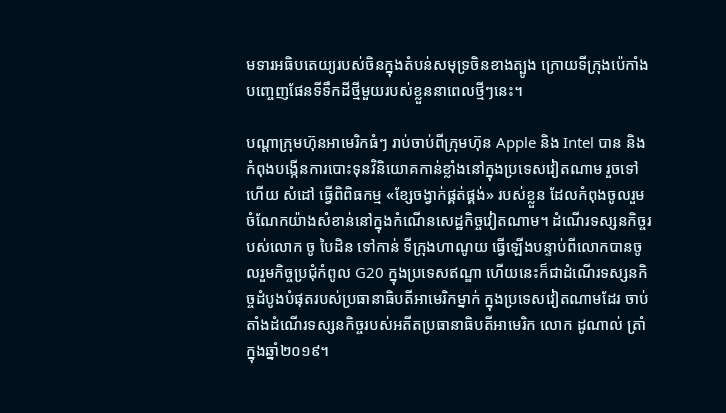មទារអធិបតេយ្យរបស់ចិនក្នុងតំបន់សមុទ្រចិនខាងត្បូង ក្រោយទីក្រុងប៉េកាំងបញ្ចេញផែនទីទឹកដីថ្មីមួយរបស់ខ្លួននាពេលថ្មីៗនេះ។

បណ្ដាក្រុមហ៊ុនអាមេរិកធំៗ រាប់ចាប់ពីក្រុមហ៊ុន Apple និង Intel បាន និងកំពុងបង្កើនការបោះទុនវិនិយោគកាន់ខ្លាំងនៅក្នុងប្រទេសវៀតណាម រួចទៅហើយ សំដៅ ធ្វើពិពិធកម្ម «ខ្សែចង្វាក់ផ្គត់ផ្គង់» របស់ខ្លួន ដែលកំពុងចូលរួមចំណែកយ៉ាងសំខាន់នៅក្នុងកំណើនសេដ្ឋកិច្ចវៀតណាម។ ដំណើរទស្សនកិច្ចរបស់លោក ចូ បៃដិន ទៅកាន់ ទីក្រុងហាណូយ ធ្វើឡើងបន្ទាប់ពីលោកបានចូលរួមកិច្ចប្រជុំកំពូល G20 ក្នុងប្រទេសឥណ្ឌា ហើយនេះក៏ជាដំណើរទស្សនកិច្ចដំបូងបំផុតរបស់ប្រធានាធិបតីអាមេរិកម្នាក់ ក្នុងប្រទេសវៀតណាមដែរ ចាប់តាំងដំណើរទស្សនកិច្ចរបស់អតីតប្រធានាធិបតីអាមេរិក លោក ដូណាល់ ត្រាំ ក្នុងឆ្នាំ២០១៩។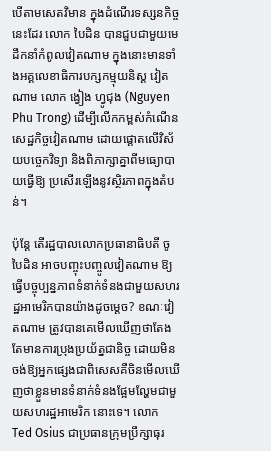បើតាមសេតវិមាន ក្នុងដំណើរទស្សនកិច្ចនេះដែរ លោក បៃដិន បានជួបជាមួយមេដឹកនាំកំពូលវៀតណាម ក្នុងនោះមានទាំងអគ្គលេខាធិការបក្សកម្មុយនិស្ដ វៀតណាម លោក ង្វៀង ហ្វូជុង (Nguyen Phu Trong) ដើម្បីលើកកម្ពស់កំណើនសេដ្ឋកិច្ចវៀតណាម ដោយផ្ដោតលើវិស័យបច្ចេកវិទ្យា និងពិភាក្សាគ្នាពីមធ្យោបាយធ្វើឱ្យ ប្រសើរឡើងនូវស្ថិរភាពក្នុងតំបន់។

ប៉ុន្តែ តើរដ្ឋបាលលោកប្រធានាធិបតី ចូ បៃដិន អាចបញ្ចុះបញ្ចូលវៀតណាម ឱ្យធ្វើបច្ចុប្បន្នភាពទំនាក់ទំនងជាមួយសហរដ្ឋអាមេរិកបានយ៉ាងដូចម្ដេច? ខណៈវៀតណាម ត្រូវបានគេមើលឃើញថាតែងតែមានការប្រុងប្រយ័ត្នជានិច្ច ដោយមិនចង់ឱ្យអ្នកផ្សេងជាពិសេសគឺចិនមើលឃើញថាខ្លួនមានទំនាក់ទំនងផ្អែមល្ហែមជាមួយសហរដ្ឋអាមេរិក នោះទេ។ លោក Ted Osius ជាប្រធានក្រុមប្រឹក្សាធុរ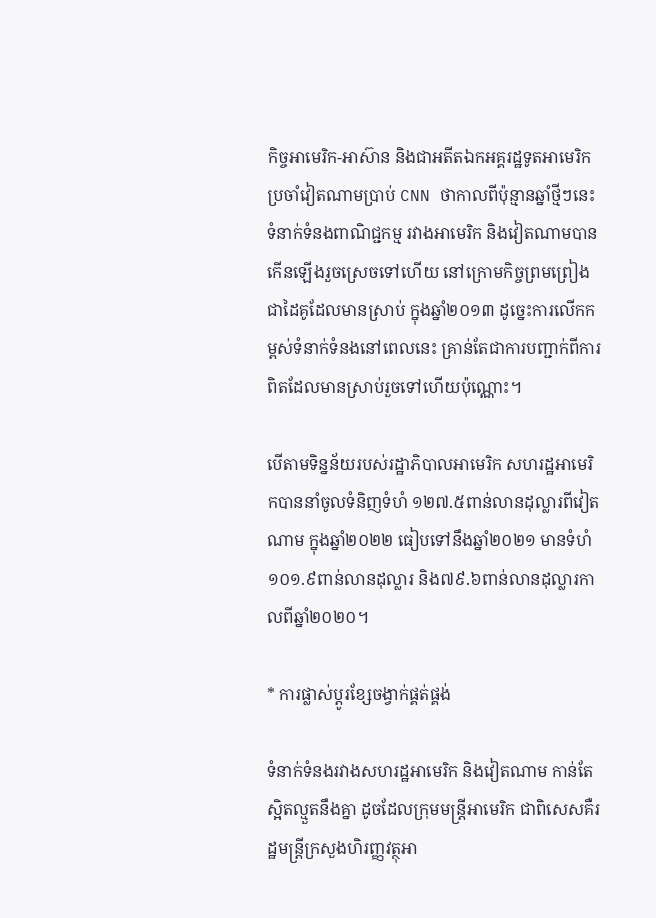កិច្ចអាមេរិក-អាស៊ាន និងជាអតីតឯកអគ្គរដ្ឋទូតអាមេរិកប្រចាំវៀតណាមប្រាប់ CNN ថាកាលពីប៉ុន្មានឆ្នាំថ្មីៗនេះ ទំនាក់ទំនងពាណិជ្ជកម្ម រវាងអាមេរិក និងវៀតណាមបានកើនឡើងរួចស្រេចទៅហើយ នៅក្រោមកិច្ចព្រមព្រៀងជាដៃគូដែលមានស្រាប់ ក្នុងឆ្នាំ២០១៣ ដូច្នេះការលើកកម្ពស់ទំនាក់ទំនងនៅពេលនេះ គ្រាន់តែជាការបញ្ជាក់ពីការពិតដែលមានស្រាប់រួចទៅហើយប៉ុណ្ណោះ។

បើតាមទិន្នន័យរបស់រដ្ឋាភិបាលអាមេរិក សហរដ្ឋអាមេរិកបាននាំចូលទំនិញទំហំ ១២៧.៥ពាន់លានដុល្លារពីវៀតណាម ក្នុងឆ្នាំ២០២២ ធៀបទៅនឹងឆ្នាំ២០២១ មានទំហំ១០១.៩ពាន់លានដុល្លារ និង៧៩.៦ពាន់លានដុល្លារកាលពីឆ្នាំ២០២០។

* ការផ្លាស់ប្ដូរខ្សែចង្វាក់ផ្គត់ផ្គង់

ទំនាក់ទំនងរវាងសហរដ្ឋអាមេរិក និងវៀតណាម កាន់តែស្អិតល្មួតនឹងគ្នា ដូចដែលក្រុមមន្ត្រីអាមេរិក ជាពិសេសគឺរដ្ឋមន្ត្រីក្រសួងហិរញ្ញវត្ថុអា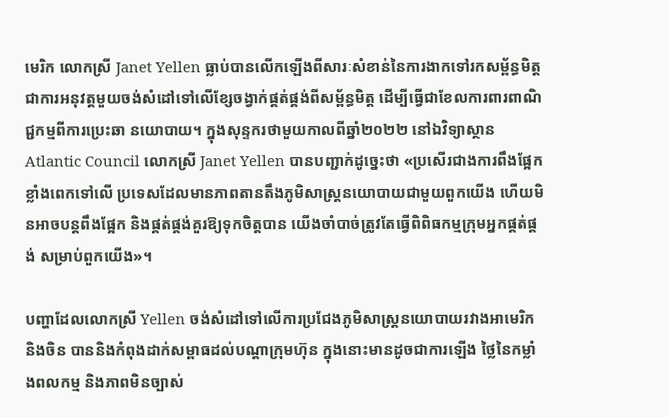មេរិក លោកស្រី Janet Yellen ធ្លាប់បានលើកឡើងពីសារៈសំខាន់នៃការងាកទៅរកសម្ព័ន្ធមិត្ត ជាការអនុវត្តមួយចង់សំដៅទៅលើខ្សែចង្វាក់ផ្គត់ផ្គង់ពីសម្ព័ន្ធមិត្ត ដើម្បីធ្វើជាខែលការពារពាណិជ្ជកម្មពីការប្រេះឆា នយោបាយ។ ក្នុងសុន្ទករថាមួយកាលពីឆ្នាំ២០២២ នៅឯវិទ្យាស្ថាន Atlantic Council លោកស្រី Janet Yellen បានបញ្ជាក់ដូច្នេះថា «ប្រសើរជាងការពឹងផ្អែកខ្លាំងពេកទៅលើ ប្រទេសដែលមានភាពតានតឹងភូមិសាស្ត្រនយោបាយជាមួយពួកយើង ហើយមិនអាចបន្តពឹងផ្អែក និងផ្គត់ផ្គង់គួរឱ្យទុកចិត្តបាន យើងចាំបាច់ត្រូវតែធ្វើពិពិធកម្មក្រុមអ្នកផ្គត់ផ្គង់ សម្រាប់ពួកយើង»។

បញ្ហាដែលលោកស្រី Yellen ចង់សំដៅទៅលើការប្រជែងភូមិសាស្ត្រនយោបាយរវាងអាមេរិក និងចិន បាននិងកំពុងដាក់សម្ពាធដល់បណ្ដាក្រុមហ៊ុន ក្នុងនោះមានដូចជាការឡើង ថ្លៃនៃកម្លាំងពលកម្ម និងភាពមិនច្បាស់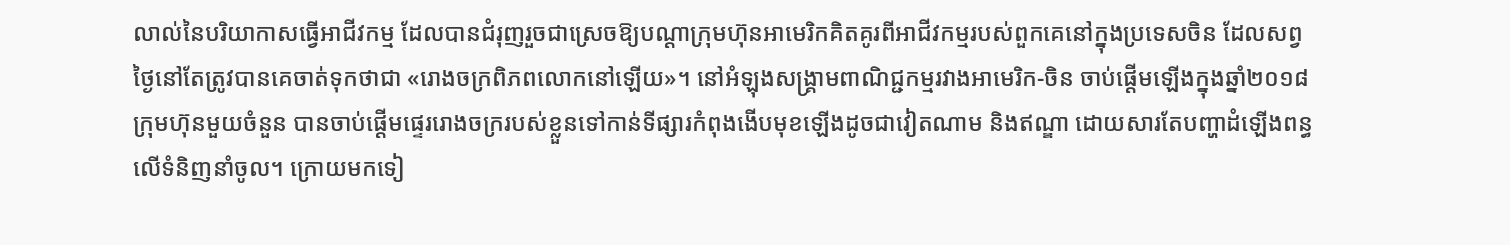លាល់នៃបរិយាកាសធ្វើអាជីវកម្ម ដែលបានជំរុញរួចជាស្រេចឱ្យបណ្ដាក្រុមហ៊ុនអាមេរិកគិតគូរពីអាជីវកម្មរបស់ពួកគេនៅក្នុងប្រទេសចិន ដែលសព្វថ្ងៃនៅតែត្រូវបានគេចាត់ទុកថាជា «រោងចក្រពិភពលោកនៅឡើយ»។ នៅអំឡុងសង្រ្គាមពាណិជ្ជកម្មរវាងអាមេរិក-ចិន ចាប់ផ្ដើមឡើងក្នុងឆ្នាំ២០១៨ ក្រុមហ៊ុនមួយចំនួន បានចាប់ផ្ដើមផ្ទេររោងចក្ររបស់ខ្លួនទៅកាន់ទីផ្សារកំពុងងើបមុខឡើងដូចជាវៀតណាម និងឥណ្ឌា ដោយសារតែបញ្ហាដំឡើងពន្ធលើទំនិញនាំចូល។ ក្រោយមកទៀ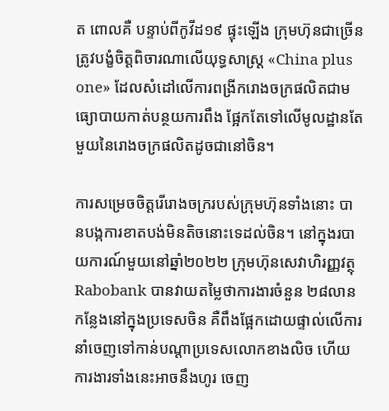ត ពោលគឺ បន្ទាប់ពីកូវីដ១៩ ផ្ទុះឡើង ក្រុមហ៊ុនជាច្រើនត្រូវបង្ខំចិត្តពិចារណាលើយុទ្ធសាស្ត្រ «China plus one» ដែលសំដៅលើការពង្រីករោងចក្រផលិតជាមធ្យោបាយកាត់បន្ថយការពឹង ផ្អែកតែទៅលើមូលដ្ឋានតែមួយនៃរោងចក្រផលិតដូចជានៅចិន។

ការសម្រេចចិត្តរើរោងចក្ររបស់ក្រុមហ៊ុនទាំងនោះ បានបង្កការខាតបង់មិនតិចនោះទេដល់ចិន។ នៅក្នុងរបាយការណ៍មួយនៅឆ្នាំ២០២២ ក្រុមហ៊ុនសេវាហិរញ្ញវត្ថុ Rabobank បានវាយតម្លៃថាការងារចំនួន ២៨លានកន្លែងនៅក្នុងប្រទេសចិន គឺពឹងផ្អែកដោយផ្ទាល់លើការនាំចេញទៅកាន់បណ្ដាប្រទេសលោកខាងលិច ហើយការងារទាំងនេះអាចនឹងហូរ ចេញ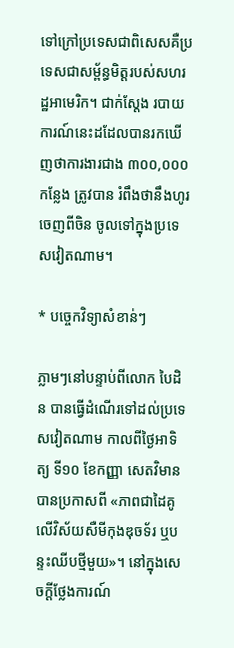ទៅក្រៅប្រទេសជាពិសេសគឺប្រទេសជាសម្ព័ន្ធមិត្តរបស់សហរដ្ឋអាមេរិក។ ជាក់ស្ដែង របាយការណ៍នេះដដែលបានរកឃើញថាការងារជាង ៣០០,០០០កន្លែង ត្រូវបាន រំពឹងថានឹងហូរចេញពីចិន ចូលទៅក្នុងប្រទេសវៀតណាម។

* បច្ចេកវិទ្យាសំខាន់ៗ

ភ្លាមៗនៅបន្ទាប់ពីលោក បៃដិន បានធ្វើដំណើរទៅដល់ប្រទេសវៀតណាម កាលពីថ្ងៃអាទិត្យ ទី១០ ខែកញ្ញា សេតវិមានបានប្រកាសពី «ភាពជាដៃគូលើវិស័យសឺមីកុងឌុចទ័រ ឬបន្ទះឈីបថ្មីមួយ»។ នៅក្នុងសេចក្ដីថ្លែងការណ៍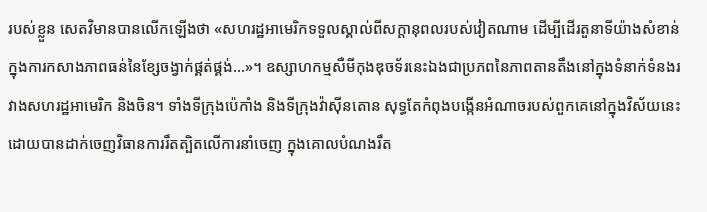របស់ខ្លួន សេតវិមានបានលើកឡើងថា «សហរដ្ឋអាមេរិកទទួលស្គាល់ពីសក្តានុពលរបស់វៀតណាម ដើម្បីដើរតួនាទីយ៉ាងសំខាន់ ក្នុងការកសាងភាពធន់នៃខ្សែចង្វាក់ផ្គត់ផ្គង់…»។ ឧស្សាហកម្មសឺមីកុងឌុចទ័រនេះឯងជាប្រភពនៃភាពតានតឹងនៅក្នុងទំនាក់ទំនងរវាងសហរដ្ឋអាមេរិក និងចិន។ ទាំងទីក្រុងប៉េកាំង និងទីក្រុងវ៉ាស៊ីនតោន សុទ្ធតែកំពុងបង្កើនអំណាចរបស់ពួកគេនៅក្នុងវិស័យនេះដោយបានដាក់ចេញវិធានការរឹតត្បិតលើការនាំចេញ ក្នុងគោលបំណងរឹត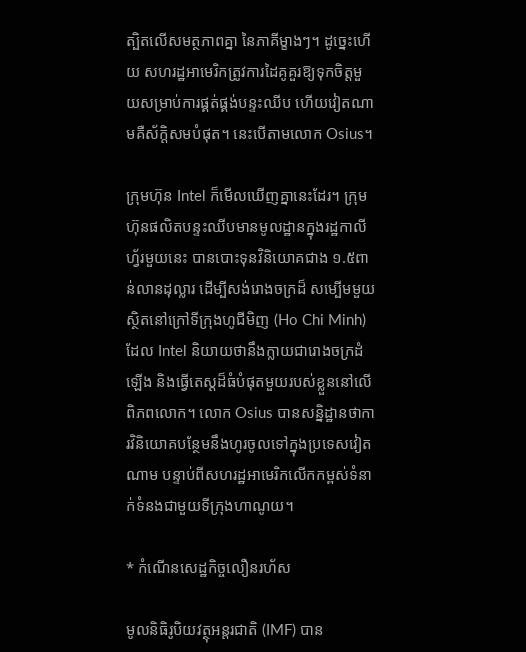ត្បិតលើសមត្ថភាពគ្នា នៃភាគីម្ខាងៗ។ ដូច្នេះហើយ សហរដ្ឋអាមេរិកត្រូវការដៃគូគួរឱ្យទុកចិត្តមួយសម្រាប់ការផ្គត់ផ្គង់បន្ទះឈីប ហើយវៀតណាមគឺស័ក្តិសមបំផុត។ នេះបើតាមលោក Osius។

ក្រុមហ៊ុន Intel ក៏មើលឃើញគ្នានេះដែរ។ ក្រុមហ៊ុនផលិតបន្ទះឈីបមានមូលដ្ឋានក្នុងរដ្ឋកាលីហ្វ័រមួយនេះ បានបោះទុនវិនិយោគជាង ១.៥ពាន់លានដុល្លារ ដើម្បីសង់រោងចក្រដ៏ សម្បើមមួយស្ថិតនៅក្រៅទីក្រុងហូជីមិញ (Ho Chi Minh) ដែល Intel និយាយថានឹងក្លាយជារោងចក្រដំឡើង និងធ្វើតេស្ដដ៏ធំបំផុតមួយរបស់ខ្លួននៅលើពិភពលោក។ លោក Osius បានសន្និដ្ឋានថាការវិនិយោគបន្ថែមនឹងហូរចូលទៅក្នុងប្រទេសវៀតណាម បន្ទាប់ពីសហរដ្ឋអាមេរិកលើកកម្ពស់ទំនាក់ទំនងជាមួយទីក្រុងហាណូយ។

* កំណើនសេដ្ឋកិច្ចលឿនរហ័ស

មូលនិធិរូបិយវត្ថុអន្តរជាតិ (IMF) បាន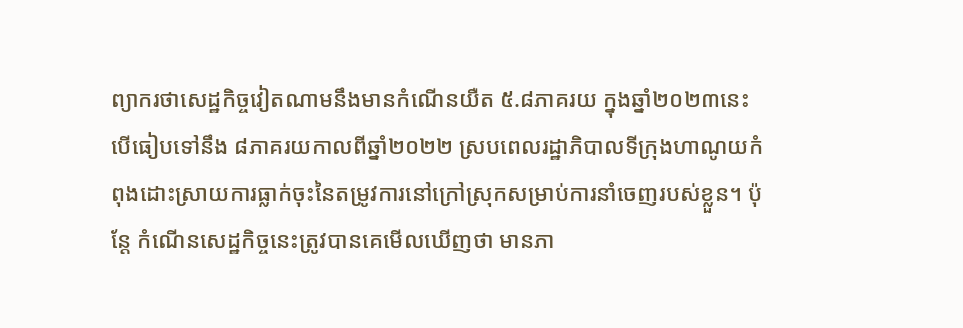ព្យាករថាសេដ្ឋកិច្ចវៀតណាមនឹងមានកំណើនយឺត ៥.៨ភាគរយ ក្នុងឆ្នាំ២០២៣នេះ បើធៀបទៅនឹង ៨ភាគរយកាលពីឆ្នាំ២០២២ ស្របពេលរដ្ឋាភិបាលទីក្រុងហាណូយកំពុងដោះស្រាយការធ្លាក់ចុះនៃតម្រូវការនៅក្រៅស្រុកសម្រាប់ការនាំចេញរបស់ខ្លួន។ ប៉ុន្តែ កំណើនសេដ្ឋកិច្ចនេះត្រូវបានគេមើលឃើញថា មានភា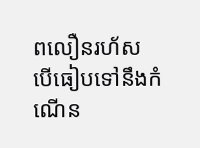ពលឿនរហ័ស បើធៀបទៅនឹងកំណើន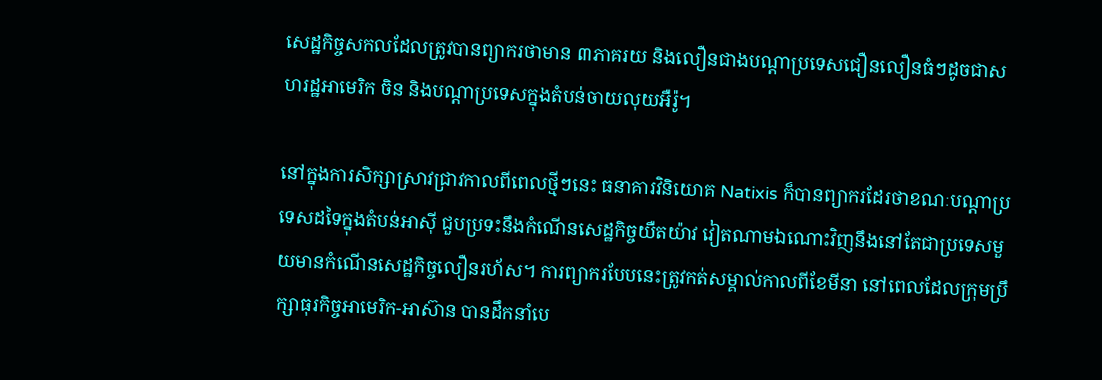សេដ្ឋកិច្ចសកលដែលត្រូវបានព្យាករថាមាន ៣ភាគរយ និងលឿនជាងបណ្ដាប្រទេសជឿនលឿនធំៗដូចជាសហរដ្ឋអាមេរិក ចិន និងបណ្ដាប្រទេសក្នុងតំបន់ចាយលុយអឺរ៉ូ។

នៅក្នុងការសិក្សាស្រាវជ្រាវកាលពីពេលថ្មីៗនេះ ធនាគារវិនិយោគ Natixis ក៏បានព្យាករដែរថាខណៈបណ្ដាប្រទេសដទៃក្នុងតំបន់អាស៊ី ជួបប្រទះនឹងកំណើនសេដ្ឋកិច្ចយឺតយ៉ាវ វៀតណាមឯណោះវិញនឹងនៅតែជាប្រទេសមួយមានកំណើនសេដ្ឋកិច្ចលឿនរហ័ស។ ការព្យាករបែបនេះត្រូវកត់សម្គាល់កាលពីខែមីនា នៅពេលដែលក្រុមប្រឹក្សាធុរកិច្ចអាមេរិក-អាស៊ាន បានដឹកនាំបេ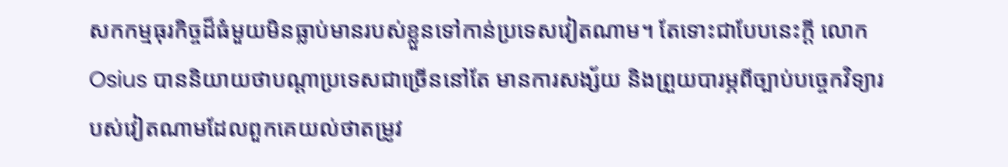សកកម្មធុរកិច្ចដ៏ធំមួយមិនធ្លាប់មានរបស់ខ្លួនទៅកាន់ប្រទេសវៀតណាម។ តែទោះជាបែបនេះក្ដី លោក Osius បាននិយាយថាបណ្ដាប្រទេសជាច្រើននៅតែ មានការសង្ស័យ និងព្រួយបារម្ភពីច្បាប់បច្ចេកវិទ្យារបស់វៀតណាមដែលពួកគេយល់ថាតម្រូវ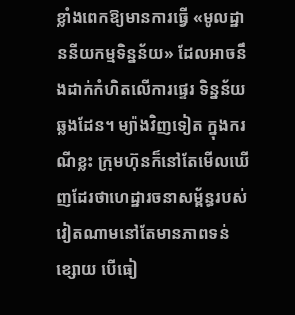ខ្លាំងពេកឱ្យមានការធ្វើ «មូលដ្ឋាននីយកម្មទិន្នន័យ» ដែលអាចនឹងដាក់កំហិតលើការផ្ទេរ ទិន្នន័យឆ្លងដែន។ ម្យ៉ាងវិញទៀត ក្នុងករណីខ្លះ ក្រុមហ៊ុនក៏នៅតែមើលឃើញដែរថាហេដ្ឋារចនាសម្ព័ន្ធរបស់វៀតណាមនៅតែមានភាពទន់ខ្សោយ បើធៀ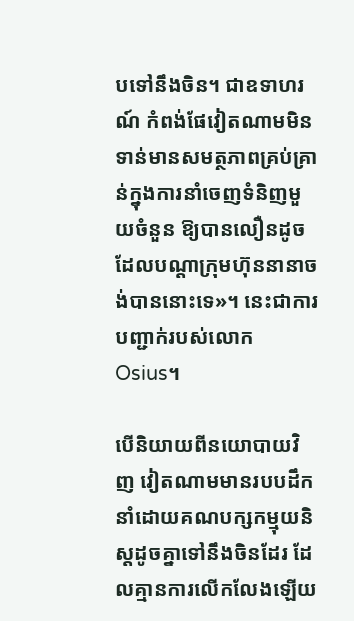បទៅនឹងចិន។ ជាឧទាហរណ៍ កំពង់ផែវៀតណាមមិនទាន់មានសមត្ថភាពគ្រប់គ្រាន់ក្នុងការនាំចេញទំនិញមួយចំនួន ឱ្យបានលឿនដូចដែលបណ្ដាក្រុមហ៊ុននានាចង់បាននោះទេ»។ នេះជាការបញ្ជាក់របស់លោក Osius។

បើនិយាយពីនយោបាយវិញ វៀតណាមមានរបបដឹកនាំដោយគណបក្សកម្មុយនិស្ដដូចគ្នាទៅនឹងចិនដែរ ដែលគ្មានការលើកលែងឡើយ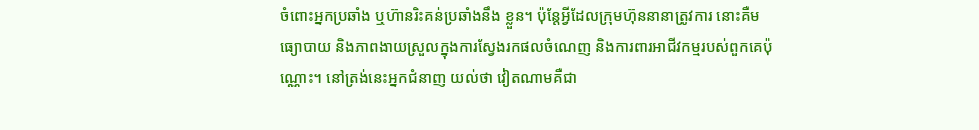ចំពោះអ្នកប្រឆាំង ឬហ៊ានរិះគន់ប្រឆាំងនឹង ខ្លួន។ ប៉ុន្តែអ្វីដែលក្រុមហ៊ុននានាត្រូវការ នោះគឺមធ្យោបាយ និងភាពងាយស្រួលក្នុងការស្វែងរកផលចំណេញ និងការពារអាជីវកម្មរបស់ពួកគេប៉ុណ្ណោះ។ នៅត្រង់នេះអ្នកជំនាញ យល់ថា វៀតណាមគឺជា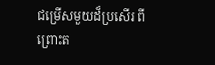ជម្រើសមួយដ៏ប្រសើរ ពីព្រោះត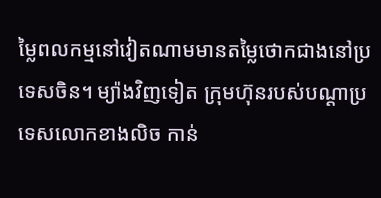ម្លៃពលកម្មនៅវៀតណាមមានតម្លៃថោកជាងនៅប្រទេសចិន។ ម្យ៉ាងវិញទៀត ក្រុមហ៊ុនរបស់បណ្ដាប្រទេសលោកខាងលិច កាន់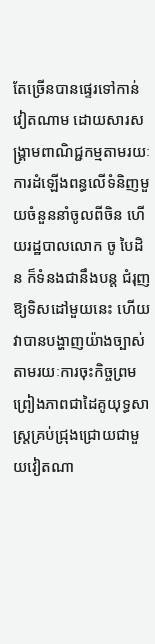តែច្រើនបានផ្ទេរទៅកាន់វៀតណាម ដោយសារសង្រ្គាមពាណិជ្ជកម្មតាមរយៈការដំឡើងពន្ធលើទំនិញមួយចំនួននាំចូលពីចិន ហើយរដ្ឋបាលលោក ចូ បៃដិន ក៏ទំនងជានឹងបន្ត ជំរុញឱ្យទិសដៅមួយនេះ ហើយវាបានបង្ហាញយ៉ាងច្បាស់តាមរយៈការចុះកិច្ចព្រមព្រៀងភាពជាដៃគូយុទ្ធសាស្ត្រគ្រប់ជ្រុងជ្រោយជាមួយវៀតណា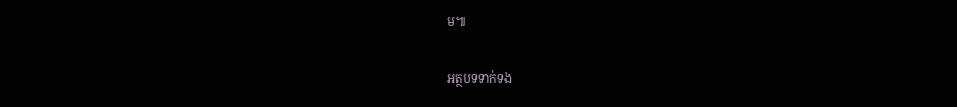ម៕

អត្ថបទទាក់ទង